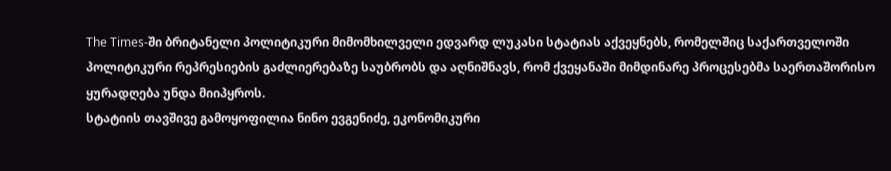The Times-ში ბრიტანელი პოლიტიკური მიმომხილველი ედვარდ ლუკასი სტატიას აქვეყნებს, რომელშიც საქართველოში პოლიტიკური რეპრესიების გაძლიერებაზე საუბრობს და აღნიშნავს, რომ ქვეყანაში მიმდინარე პროცესებმა საერთაშორისო ყურადღება უნდა მიიპყროს.
სტატიის თავშივე გამოყოფილია ნინო ევგენიძე, ეკონომიკური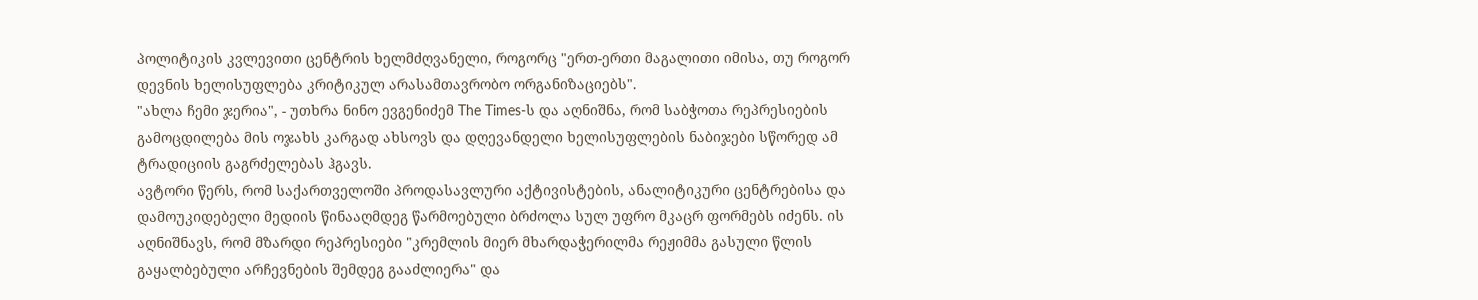პოლიტიკის კვლევითი ცენტრის ხელმძღვანელი, როგორც "ერთ-ერთი მაგალითი იმისა, თუ როგორ დევნის ხელისუფლება კრიტიკულ არასამთავრობო ორგანიზაციებს".
"ახლა ჩემი ჯერია", - უთხრა ნინო ევგენიძემ The Times-ს და აღნიშნა, რომ საბჭოთა რეპრესიების გამოცდილება მის ოჯახს კარგად ახსოვს და დღევანდელი ხელისუფლების ნაბიჯები სწორედ ამ ტრადიციის გაგრძელებას ჰგავს.
ავტორი წერს, რომ საქართველოში პროდასავლური აქტივისტების, ანალიტიკური ცენტრებისა და დამოუკიდებელი მედიის წინააღმდეგ წარმოებული ბრძოლა სულ უფრო მკაცრ ფორმებს იძენს. ის აღნიშნავს, რომ მზარდი რეპრესიები "კრემლის მიერ მხარდაჭერილმა რეჟიმმა გასული წლის გაყალბებული არჩევნების შემდეგ გააძლიერა" და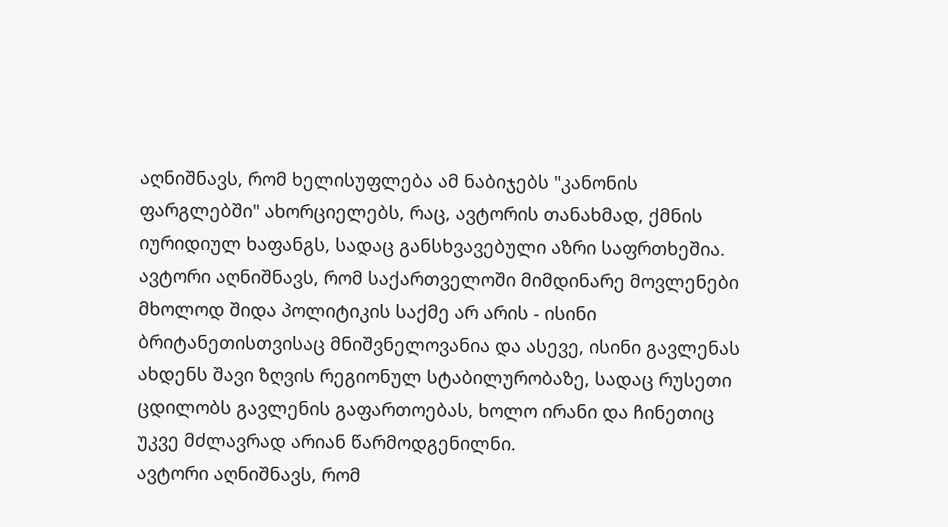აღნიშნავს, რომ ხელისუფლება ამ ნაბიჯებს "კანონის ფარგლებში" ახორციელებს, რაც, ავტორის თანახმად, ქმნის იურიდიულ ხაფანგს, სადაც განსხვავებული აზრი საფრთხეშია.
ავტორი აღნიშნავს, რომ საქართველოში მიმდინარე მოვლენები მხოლოდ შიდა პოლიტიკის საქმე არ არის - ისინი ბრიტანეთისთვისაც მნიშვნელოვანია და ასევე, ისინი გავლენას ახდენს შავი ზღვის რეგიონულ სტაბილურობაზე, სადაც რუსეთი ცდილობს გავლენის გაფართოებას, ხოლო ირანი და ჩინეთიც უკვე მძლავრად არიან წარმოდგენილნი.
ავტორი აღნიშნავს, რომ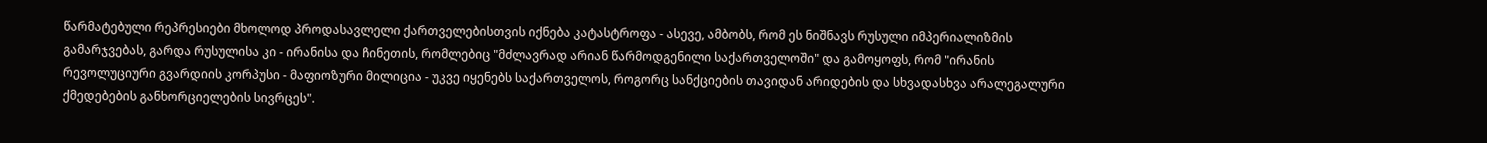წარმატებული რეპრესიები მხოლოდ პროდასავლელი ქართველებისთვის იქნება კატასტროფა - ასევე, ამბობს, რომ ეს ნიშნავს რუსული იმპერიალიზმის გამარჯვებას, გარდა რუსულისა კი - ირანისა და ჩინეთის, რომლებიც "მძლავრად არიან წარმოდგენილი საქართველოში" და გამოყოფს, რომ "ირანის რევოლუციური გვარდიის კორპუსი - მაფიოზური მილიცია - უკვე იყენებს საქართველოს, როგორც სანქციების თავიდან არიდების და სხვადასხვა არალეგალური ქმედებების განხორციელების სივრცეს".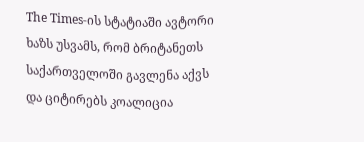The Times-ის სტატიაში ავტორი ხაზს უსვამს, რომ ბრიტანეთს საქართველოში გავლენა აქვს და ციტირებს კოალიცია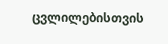ცვლილებისთვის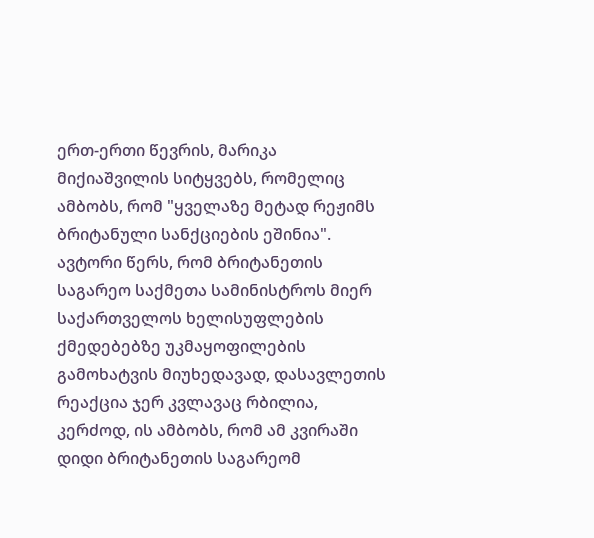ერთ-ერთი წევრის, მარიკა მიქიაშვილის სიტყვებს, რომელიც ამბობს, რომ "ყველაზე მეტად რეჟიმს ბრიტანული სანქციების ეშინია".
ავტორი წერს, რომ ბრიტანეთის საგარეო საქმეთა სამინისტროს მიერ საქართველოს ხელისუფლების ქმედებებზე უკმაყოფილების გამოხატვის მიუხედავად, დასავლეთის რეაქცია ჯერ კვლავაც რბილია, კერძოდ, ის ამბობს, რომ ამ კვირაში დიდი ბრიტანეთის საგარეომ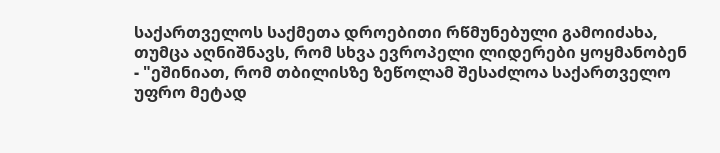საქართველოს საქმეთა დროებითი რწმუნებული გამოიძახა, თუმცა აღნიშნავს, რომ სხვა ევროპელი ლიდერები ყოყმანობენ - "ეშინიათ, რომ თბილისზე ზეწოლამ შესაძლოა საქართველო უფრო მეტად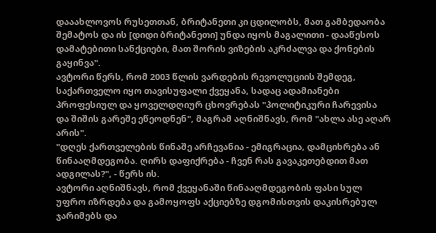დააახლოვოს რუსეთთან, ბრიტანეთი კი ცდილობს, მათ გამბედაობა შემატოს და ის [დიდი ბრიტანეთი] უნდა იყოს მაგალითი - დააწესოს დამატებითი სანქციები, მათ შორის ვიზების აკრძალვა და ქონების გაყინვა".
ავტორი წერს, რომ 2003 წლის ვარდების რევოლუციის შემდეგ, საქართველო იყო თავისუფალი ქვეყანა, სადაც ადამიანები პროფესიულ და ყოველდღიურ ცხოვრებას "პოლიტიკური ჩარევისა და შიშის გარეშე ეწეოდნენ", მაგრამ აღნიშნავს, რომ "ახლა ასე აღარ არის".
"დღეს ქართველების წინაშე არჩევანია - ემიგრაცია, დამციხრება ან წინააღმდეგობა. ღირს დაფიქრება - ჩვენ რას გავაკეთებდით მათ ადგილას?", - წერს ის.
ავტორი აღნიშნავს, რომ ქვეყანაში წინააღმდეგობის ფასი სულ უფრო იზრდება და გამოყოფს აქციებზე დგომისთვის დაკისრებულ ჯარიმებს და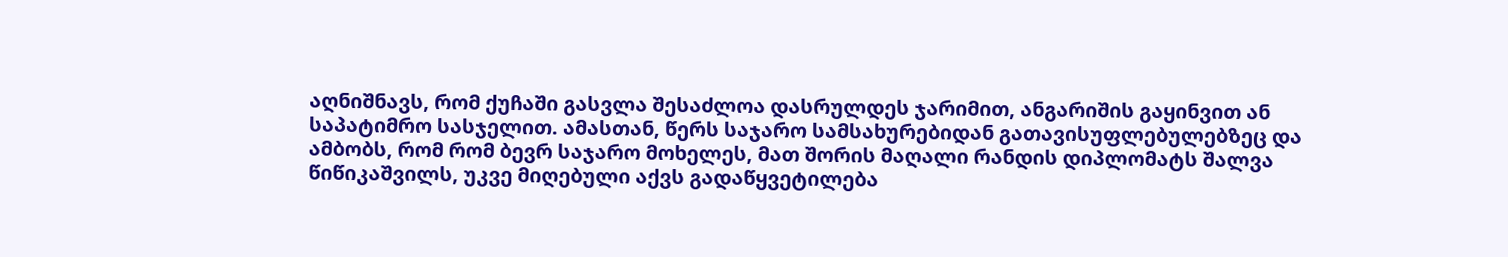აღნიშნავს, რომ ქუჩაში გასვლა შესაძლოა დასრულდეს ჯარიმით, ანგარიშის გაყინვით ან საპატიმრო სასჯელით. ამასთან, წერს საჯარო სამსახურებიდან გათავისუფლებულებზეც და ამბობს, რომ რომ ბევრ საჯარო მოხელეს, მათ შორის მაღალი რანდის დიპლომატს შალვა წიწიკაშვილს, უკვე მიღებული აქვს გადაწყვეტილება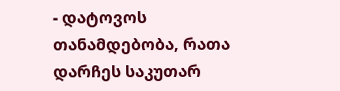- დატოვოს თანამდებობა, რათა დარჩეს საკუთარ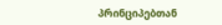პრინციპებთან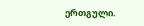ერთგული.